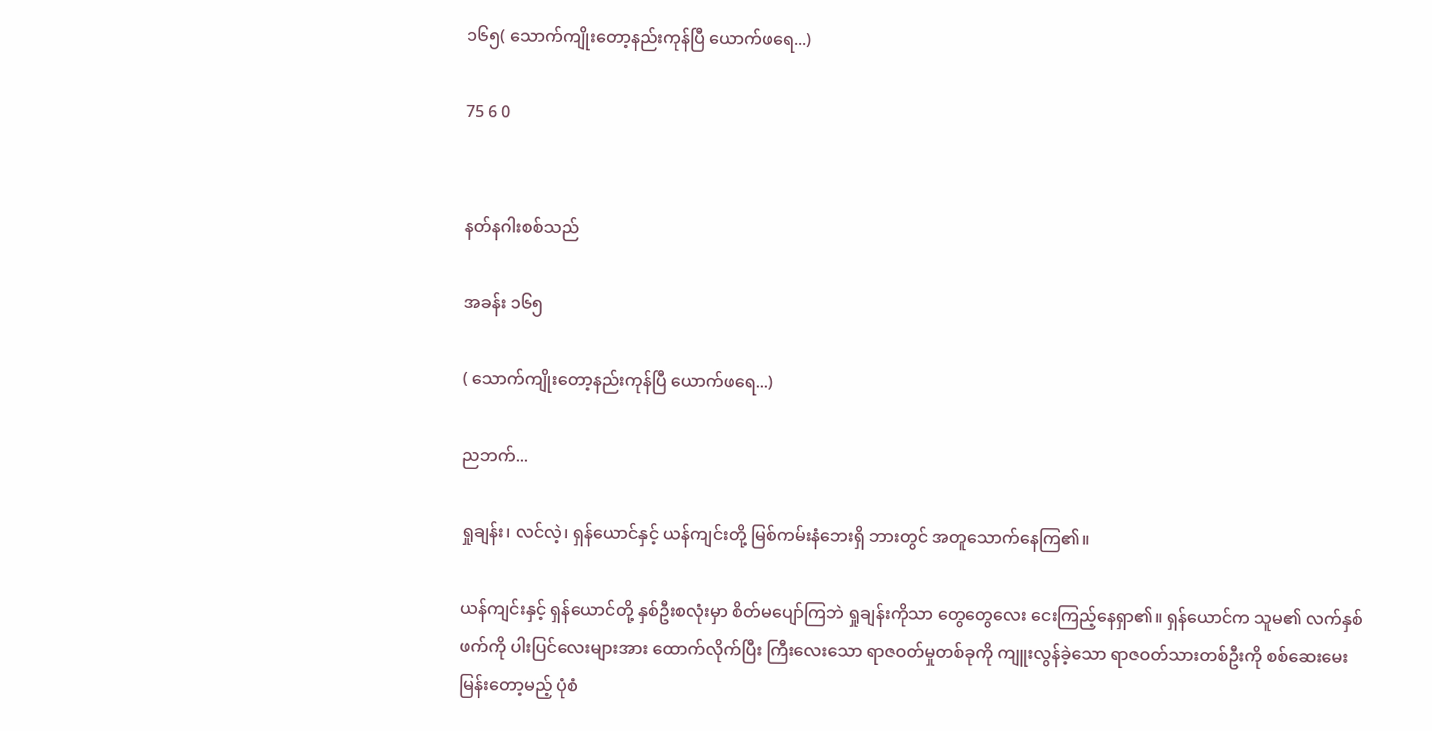၁၆၅( သောက်ကျိုးတော့နည်းကုန်ပြီ ယောက်ဖရေ...)

75 6 0


နတ်နဂါးစစ်သည်

အခန်း ၁၆၅

( သောက်ကျိုးတော့နည်းကုန်ပြီ ယောက်ဖရေ...)

ညဘက်...

ရှုချန်း၊ လင်လဲ့၊ ရှန်ယောင်နှင့် ယန်ကျင်းတို့ မြစ်ကမ်းနံဘေးရှိ ဘားတွင် အတူသောက်နေကြ၏။

ယန်ကျင်းနှင့် ရှန်ယောင်တို့ နှစ်ဦးစလုံးမှာ စိတ်မပျော်ကြဘဲ ရှုချန်းကိုသာ တွေတွေလေး ငေးကြည့်နေရှာ၏။ ရှန်ယောင်က သူမ၏ လက်နှစ်ဖက်ကို ပါးပြင်လေးများအား ထောက်လိုက်ပြီး ကြီးလေးသော ရာဇဝတ်မှုတစ်ခုကို ကျူးလွန်ခဲ့သော ရာဇဝတ်သားတစ်ဦးကို စစ်ဆေးမေးမြန်းတော့မည့် ပုံစံ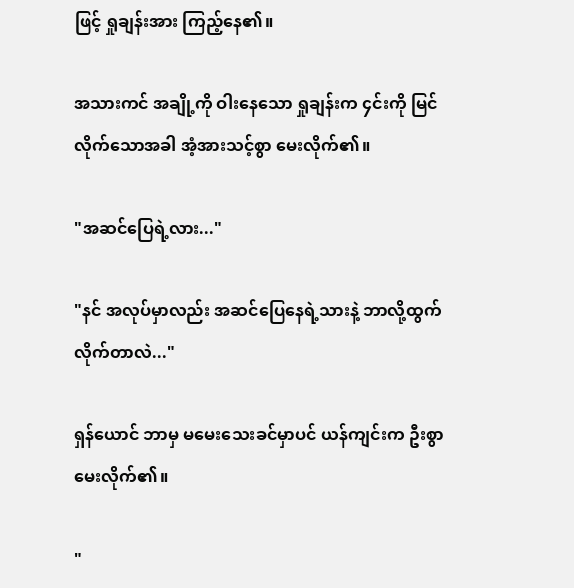ဖြင့် ရှုချန်းအား ကြည့်နေ၏။

အသားကင် အချို့ကို ဝါးနေသော ရှုချန်းက ၄င်းကို မြင်လိုက်သောအခါ အံ့အားသင့်စွာ မေးလိုက်၏။

"အဆင်ပြေရဲ့လား..."

"နင် အလုပ်မှာလည်း အဆင်ပြေနေရဲ့သားနဲ့ ဘာလို့ထွက်လိုက်တာလဲ..."

ရှန်ယောင် ဘာမှ မမေးသေးခင်မှာပင် ယန်ကျင်းက ဦးစွာ မေးလိုက်၏။

"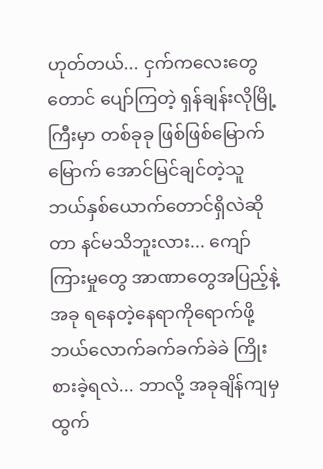ဟုတ်တယ်... ငှက်ကလေးတွေတောင် ပျော်ကြတဲ့ ရှန်ချန်းလိုမြို့ကြီးမှာ တစ်ခုခု ဖြစ်ဖြစ်မြောက်မြောက် အောင်မြင်ချင်တဲ့သူ ဘယ်နှစ်ယောက်တောင်ရှိလဲဆိုတာ နင်မသိဘူးလား... ကျော်ကြားမှုတွေ အာဏာတွေအပြည့်နဲ့ အခု ရနေတဲ့နေရာကိုရောက်ဖို့ ဘယ်လောက်ခက်ခက်ခဲခဲ ကြိုးစားခဲ့ရလဲ... ဘာလို့ အခုချိန်ကျမှ ထွက်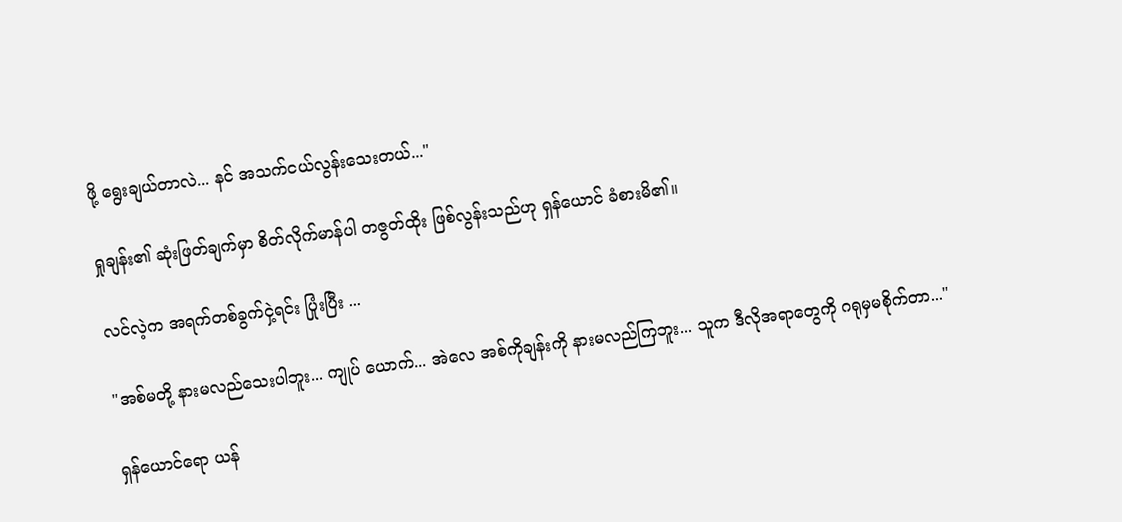ဖို့ ရွေးချယ်တာလဲ... နင် အသက်ငယ်လွန်းသေးတယ်..."

ရှုချန်း၏ ဆုံးဖြတ်ချက်မှာ စိတ်လိုက်မာန်ပါ တဇွတ်ထိုး ဖြစ်လွန်းသည်ဟု ရှန်ယောင် ခံစားမိ၏။

လင်လဲ့က အရက်တစ်ခွက်ငှဲ့ရင်း ပြုံးပြီး ...

"အစ်မတို့ နားမလည်သေးပါဘူး... ကျုပ် ယောက်... အဲလေ အစ်ကိုချန်းကို နားမလည်ကြဘူး... သူက ဒီလိုအရာတွေကို ဂရုမှမစိုက်တာ..."

ရှန်ယောင်ရော ယန်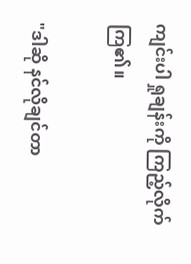ကျင်းပါ ရှုချန်းကို ကြည့်လိုက်ကြ၏။

"ဒါဆို နင်လိုချင်တာ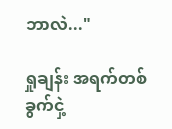ဘာလဲ..."

ရှုချန်း အရက်တစ်ခွက်ငှဲ့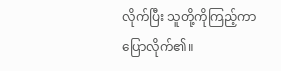လိုက်ပြီး သူတို့ကိုကြည့်ကာ ပြောလိုက်၏။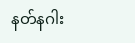နတ်နဂါး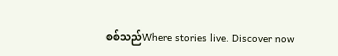စစ်သည်Where stories live. Discover now